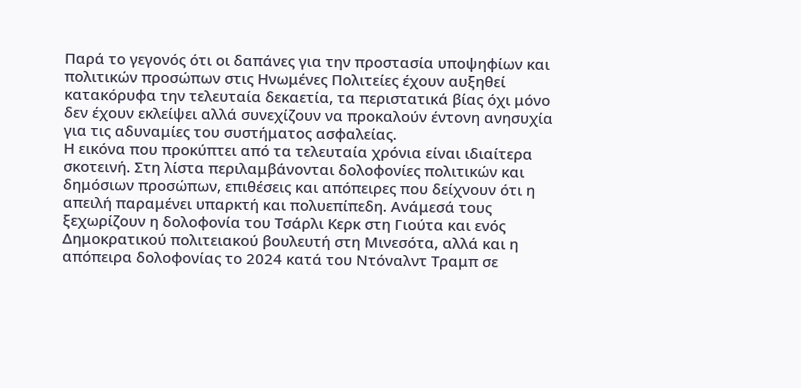Παρά το γεγονός ότι οι δαπάνες για την προστασία υποψηφίων και πολιτικών προσώπων στις Ηνωμένες Πολιτείες έχουν αυξηθεί κατακόρυφα την τελευταία δεκαετία, τα περιστατικά βίας όχι μόνο δεν έχουν εκλείψει αλλά συνεχίζουν να προκαλούν έντονη ανησυχία για τις αδυναμίες του συστήματος ασφαλείας.
Η εικόνα που προκύπτει από τα τελευταία χρόνια είναι ιδιαίτερα σκοτεινή. Στη λίστα περιλαμβάνονται δολοφονίες πολιτικών και δημόσιων προσώπων, επιθέσεις και απόπειρες που δείχνουν ότι η απειλή παραμένει υπαρκτή και πολυεπίπεδη. Ανάμεσά τους ξεχωρίζουν η δολοφονία του Τσάρλι Κερκ στη Γιούτα και ενός Δημοκρατικού πολιτειακού βουλευτή στη Μινεσότα, αλλά και η απόπειρα δολοφονίας το 2024 κατά του Ντόναλντ Τραμπ σε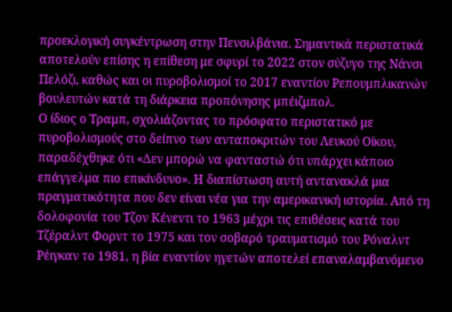προεκλογική συγκέντρωση στην Πενσιλβάνια. Σημαντικά περιστατικά αποτελούν επίσης η επίθεση με σφυρί το 2022 στον σύζυγο της Νάνσι Πελόζι, καθώς και οι πυροβολισμοί το 2017 εναντίον Ρεπουμπλικανών βουλευτών κατά τη διάρκεια προπόνησης μπέιζμπολ.
Ο ίδιος ο Τραμπ, σχολιάζοντας το πρόσφατο περιστατικό με πυροβολισμούς στο δείπνο των ανταποκριτών του Λευκού Οίκου, παραδέχθηκε ότι «Δεν μπορώ να φανταστώ ότι υπάρχει κάποιο επάγγελμα πιο επικίνδυνο». Η διαπίστωση αυτή αντανακλά μια πραγματικότητα που δεν είναι νέα για την αμερικανική ιστορία. Από τη δολοφονία του Τζον Κένεντι το 1963 μέχρι τις επιθέσεις κατά του Τζέραλντ Φορντ το 1975 και τον σοβαρό τραυματισμό του Ρόναλντ Ρέιγκαν το 1981, η βία εναντίον ηγετών αποτελεί επαναλαμβανόμενο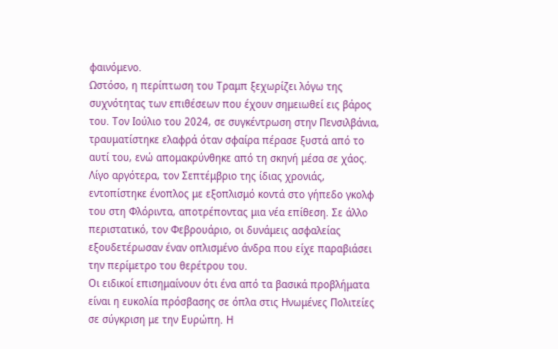φαινόμενο.
Ωστόσο, η περίπτωση του Τραμπ ξεχωρίζει λόγω της συχνότητας των επιθέσεων που έχουν σημειωθεί εις βάρος του. Τον Ιούλιο του 2024, σε συγκέντρωση στην Πενσιλβάνια, τραυματίστηκε ελαφρά όταν σφαίρα πέρασε ξυστά από το αυτί του, ενώ απομακρύνθηκε από τη σκηνή μέσα σε χάος. Λίγο αργότερα, τον Σεπτέμβριο της ίδιας χρονιάς, εντοπίστηκε ένοπλος με εξοπλισμό κοντά στο γήπεδο γκολφ του στη Φλόριντα, αποτρέποντας μια νέα επίθεση. Σε άλλο περιστατικό, τον Φεβρουάριο, οι δυνάμεις ασφαλείας εξουδετέρωσαν έναν οπλισμένο άνδρα που είχε παραβιάσει την περίμετρο του θερέτρου του.
Οι ειδικοί επισημαίνουν ότι ένα από τα βασικά προβλήματα είναι η ευκολία πρόσβασης σε όπλα στις Ηνωμένες Πολιτείες σε σύγκριση με την Ευρώπη. Η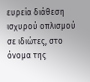ευρεία διάθεση ισχυρού οπλισμού σε ιδιώτες, στο όνομα της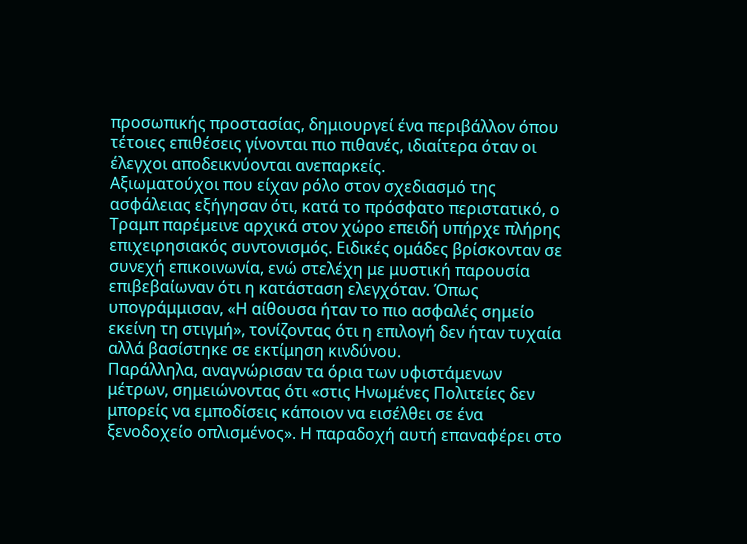προσωπικής προστασίας, δημιουργεί ένα περιβάλλον όπου τέτοιες επιθέσεις γίνονται πιο πιθανές, ιδιαίτερα όταν οι έλεγχοι αποδεικνύονται ανεπαρκείς.
Αξιωματούχοι που είχαν ρόλο στον σχεδιασμό της ασφάλειας εξήγησαν ότι, κατά το πρόσφατο περιστατικό, ο Τραμπ παρέμεινε αρχικά στον χώρο επειδή υπήρχε πλήρης επιχειρησιακός συντονισμός. Ειδικές ομάδες βρίσκονταν σε συνεχή επικοινωνία, ενώ στελέχη με μυστική παρουσία επιβεβαίωναν ότι η κατάσταση ελεγχόταν. Όπως υπογράμμισαν, «Η αίθουσα ήταν το πιο ασφαλές σημείο εκείνη τη στιγμή», τονίζοντας ότι η επιλογή δεν ήταν τυχαία αλλά βασίστηκε σε εκτίμηση κινδύνου.
Παράλληλα, αναγνώρισαν τα όρια των υφιστάμενων μέτρων, σημειώνοντας ότι «στις Ηνωμένες Πολιτείες δεν μπορείς να εμποδίσεις κάποιον να εισέλθει σε ένα ξενοδοχείο οπλισμένος». Η παραδοχή αυτή επαναφέρει στο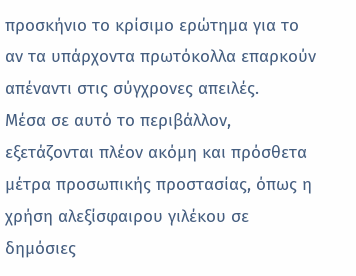προσκήνιο το κρίσιμο ερώτημα για το αν τα υπάρχοντα πρωτόκολλα επαρκούν απέναντι στις σύγχρονες απειλές.
Μέσα σε αυτό το περιβάλλον, εξετάζονται πλέον ακόμη και πρόσθετα μέτρα προσωπικής προστασίας, όπως η χρήση αλεξίσφαιρου γιλέκου σε δημόσιες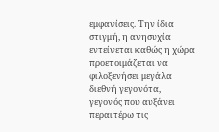εμφανίσεις. Την ίδια στιγμή, η ανησυχία εντείνεται καθώς η χώρα προετοιμάζεται να φιλοξενήσει μεγάλα διεθνή γεγονότα, γεγονός που αυξάνει περαιτέρω τις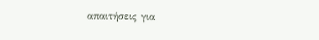απαιτήσεις για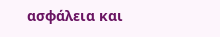ασφάλεια και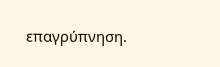επαγρύπνηση.